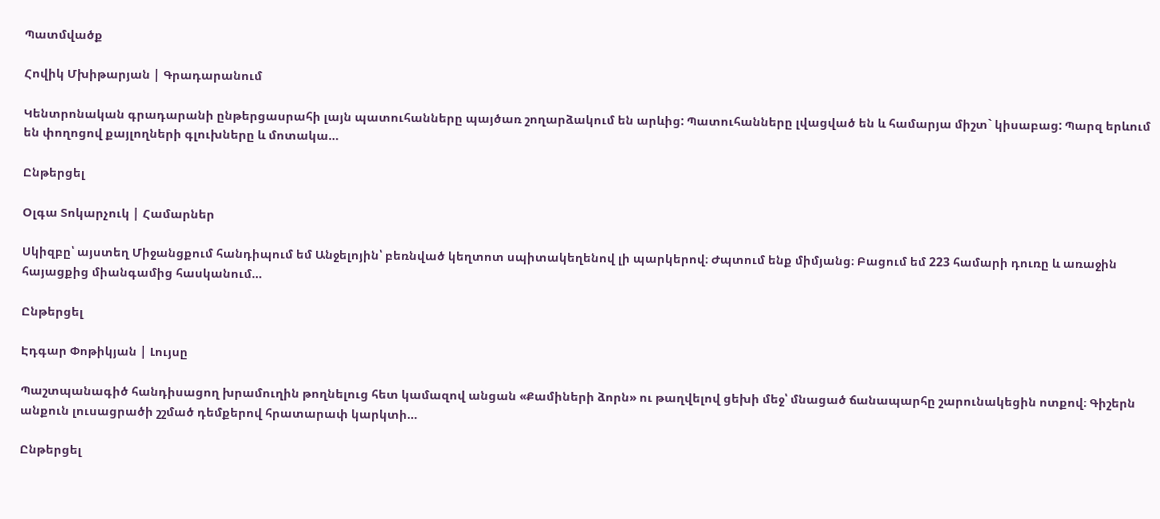Պատմվածք

Հովիկ Մխիթարյան | Գրադարանում

Կենտրոնական գրադարանի ընթերցասրահի լայն պատուհանները պայծառ շողարձակում են արևից: Պատուհանները լվացված են և համարյա միշտ` կիսաբաց: Պարզ երևում են փողոցով քայլողների գլուխները և մոտակա…

Ընթերցել

Օլգա Տոկարչուկ | Համարներ

Սկիզբը՝ այստեղ Միջանցքում հանդիպում եմ Անջելոյին՝ բեռնված կեղտոտ սպիտակեղենով լի պարկերով։ Ժպտում ենք միմյանց։ Բացում եմ 223 համարի դուռը և առաջին հայացքից միանգամից հասկանում…

Ընթերցել

Էդգար Փոթիկյան | Լույսը

Պաշտպանագիծ հանդիսացող խրամուղին թողնելուց հետ կամազով անցան «Քամիների ձորն» ու թաղվելով ցեխի մեջ՝ մնացած ճանապարհը շարունակեցին ոտքով։ Գիշերն անքուն լուսացրածի շշմած դեմքերով հրատարափ կարկտի…

Ընթերցել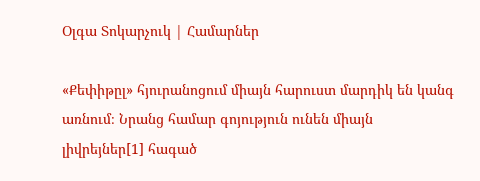Օլգա Տոկարչուկ | Համարներ

«Քեփիթըլ» հյուրանոցում միայն հարուստ մարդիկ են կանգ առնում։ Նրանց համար գոյություն ունեն միայն լիվրեյներ[1] հագած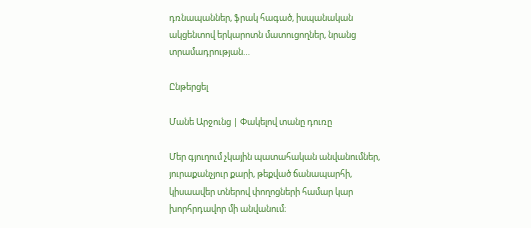դռնապաններ, ֆրակ հագած, իսպանական ակցենտով երկարոտն մատուցողներ, նրանց տրամադրության…

Ընթերցել

Մանե Արջունց | Փակելով տանը դուռը

Մեր գյուղում չկային պատահական անվանումներ, յուրաքանչյուր քարի, թեքված ճանապարհի, կիսաավեր տներով փողոցների համար կար խորհրդավոր մի անվանում։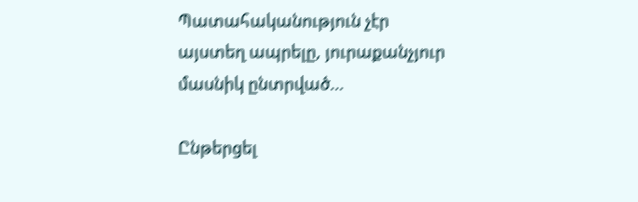Պատահականություն չէր այստեղ ապրելը, յուրաքանչյուր մասնիկ ընտրված…

Ընթերցել